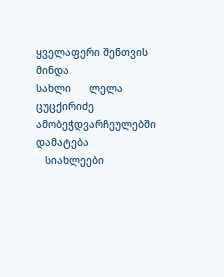ყველაფერი შენთვის მინდა
სახლი      ლელა ცუცქირიძე
ამობეჭდვარჩეულებში დამატება
   სიახლეები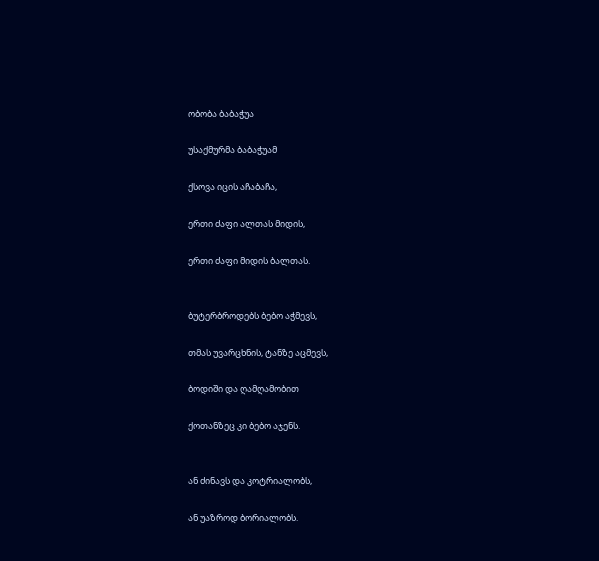ობობა ბაბაჭუა

უსაქმურმა ბაბაჭუამ

ქსოვა იცის აჩაბაჩა,

ერთი ძაფი ალთას მიდის,

ერთი ძაფი მიდის ბალთას.


ბუტერბროდებს ბებო აჭმევს,

თმას უვარცხნის, ტანზე აცმევს,

ბოდიში და ღამღამობით

ქოთანზეც კი ბებო აჯენს.


ან ძინავს და კოტრიალობს,

ან უაზროდ ბორიალობს.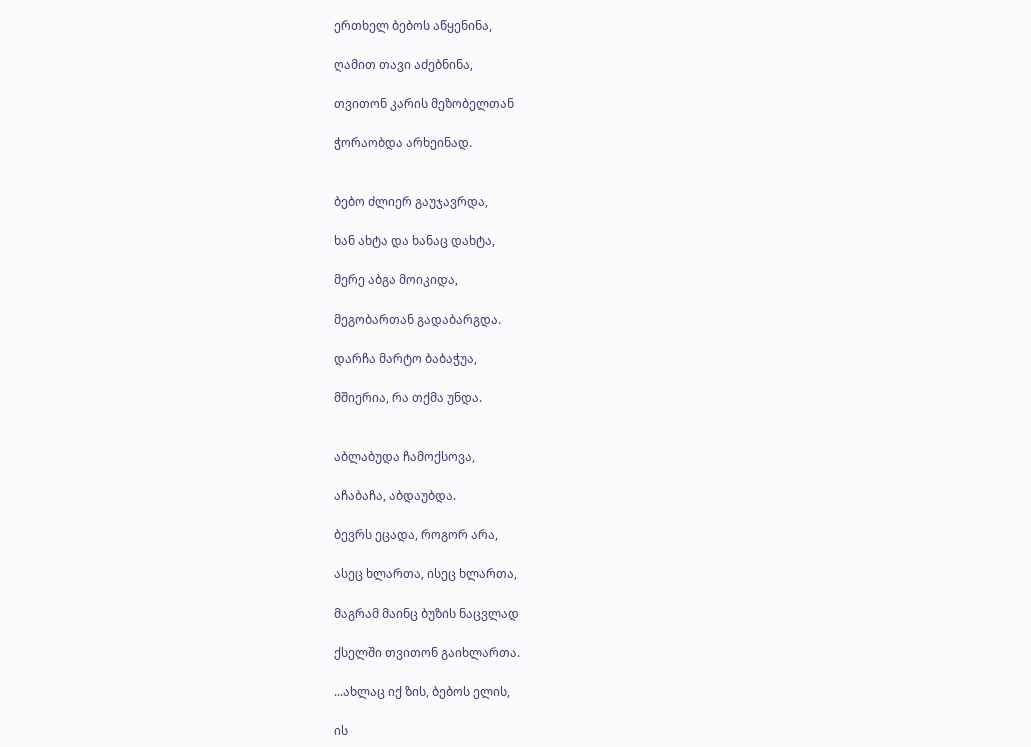ერთხელ ბებოს აწყენინა,

ღამით თავი აძებნინა,

თვითონ კარის მეზობელთან

ჭორაობდა არხეინად.


ბებო ძლიერ გაუჯავრდა,

ხან ახტა და ხანაც დახტა,

მერე აბგა მოიკიდა,

მეგობართან გადაბარგდა.

დარჩა მარტო ბაბაჭუა,

მშიერია, რა თქმა უნდა.


აბლაბუდა ჩამოქსოვა,

აჩაბაჩა, აბდაუბდა.

ბევრს ეცადა, როგორ არა,

ასეც ხლართა, ისეც ხლართა,

მაგრამ მაინც ბუზის ნაცვლად

ქსელში თვითონ გაიხლართა.

...ახლაც იქ ზის, ბებოს ელის,

ის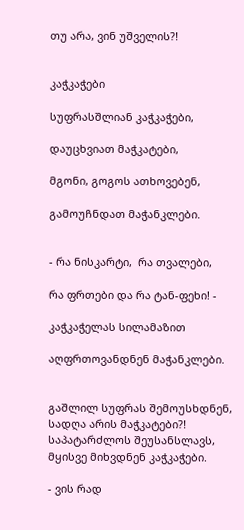თუ არა, ვინ უშველის?!


კაჭკაჭები

სუფრასშლიან კაჭკაჭები,

დაუცხვიათ მაჭკატები,

მგონი, გოგოს ათხოვებენ,

გამოუჩნდათ მაჭანკლები.


- რა ნისკარტი,  რა თვალები,

რა ფრთები და რა ტან-ფეხი! -

კაჭკაჭელას სილამაზით

აღფრთოვანდნენ მაჭანკლები.


გაშლილ სუფრას შემოუსხდნენ,
სადღა არის მაჭკატები?!
საპატარძლოს შეუსანსლავს,
მყისვე მიხვდნენ კაჭკაჭები.

- ვის რად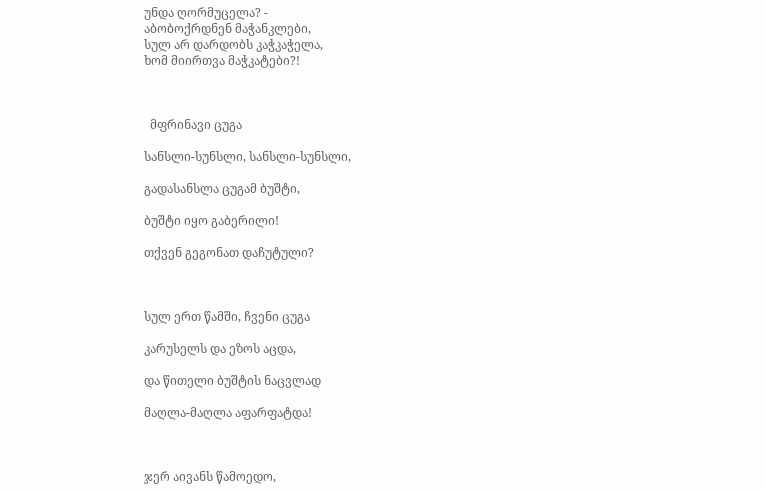უნდა ღორმუცელა? -
აბობოქრდნენ მაჭანკლები,
სულ არ დარდობს კაჭკაჭელა,
ხომ მიირთვა მაჭკატები?!



  მფრინავი ცუგა

სანსლი-სუნსლი, სანსლი-სუნსლი,

გადასანსლა ცუგამ ბუშტი,

ბუშტი იყო გაბერილი!

თქვენ გეგონათ დაჩუტული?



სულ ერთ წამში, ჩვენი ცუგა

კარუსელს და ეზოს აცდა,

და წითელი ბუშტის ნაცვლად

მაღლა-მაღლა აფარფატდა!



ჯერ აივანს წამოედო,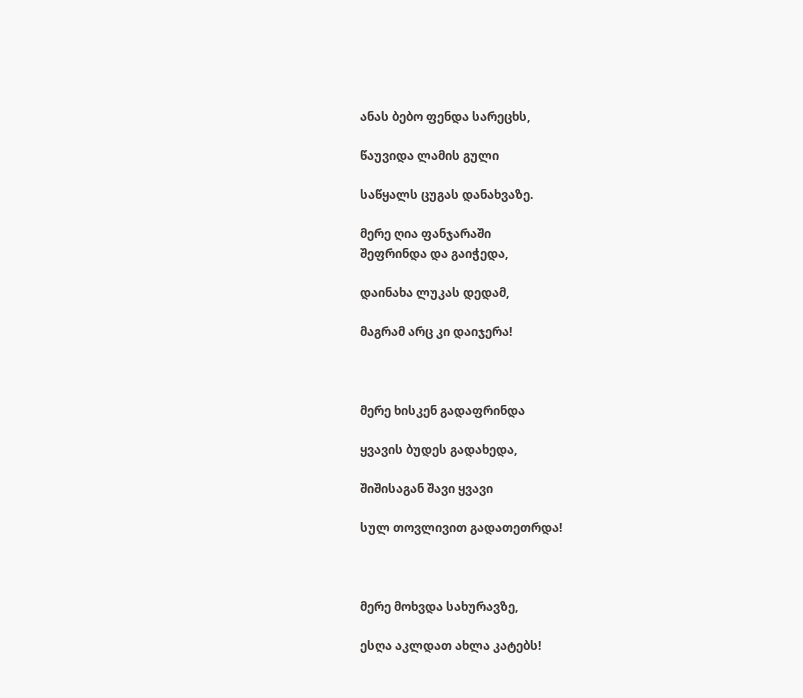ანას ბებო ფენდა სარეცხს,

წაუვიდა ლამის გული

საწყალს ცუგას დანახვაზე.

მერე ღია ფანჯარაში
შეფრინდა და გაიჭედა,

დაინახა ლუკას დედამ,

მაგრამ არც კი დაიჯერა!



მერე ხისკენ გადაფრინდა

ყვავის ბუდეს გადახედა,

შიშისაგან შავი ყვავი

სულ თოვლივით გადათეთრდა!



მერე მოხვდა სახურავზე,

ესღა აკლდათ ახლა კატებს!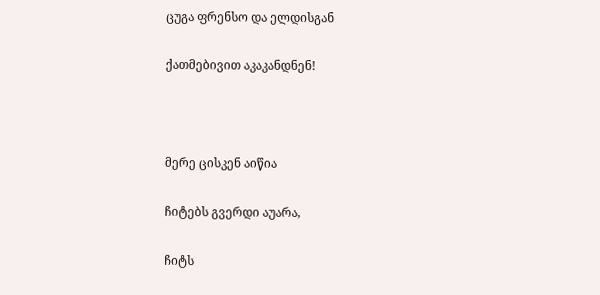ცუგა ფრენსო და ელდისგან

ქათმებივით აკაკანდნენ!



მერე ცისკენ აიწია

ჩიტებს გვერდი აუარა,

ჩიტს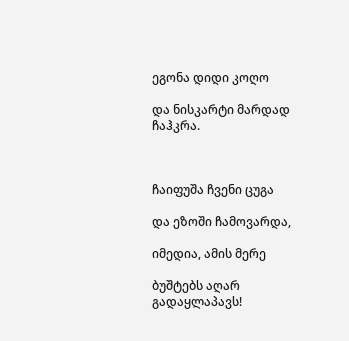ეგონა დიდი კოღო

და ნისკარტი მარდად ჩაჰკრა.



ჩაიფუშა ჩვენი ცუგა

და ეზოში ჩამოვარდა,

იმედია, ამის მერე

ბუშტებს აღარ გადაყლაპავს!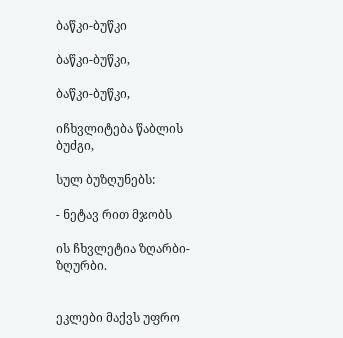ბაწკი-ბუწკი

ბაწკი-ბუწკი,

ბაწკი-ბუწკი,

იჩხვლიტება წაბლის ბუძგი,

სულ ბუზღუნებს:

- ნეტავ რით მჯობს

ის ჩხვლეტია ზღარბი-ზღურბი.


ეკლები მაქვს უფრო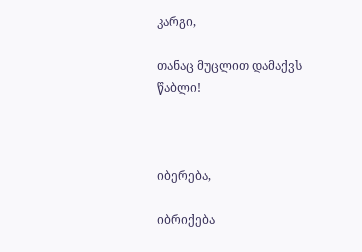კარგი,

თანაც მუცლით დამაქვს წაბლი!



იბერება,

იბრიქება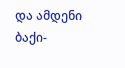და ამდენი ბაქი-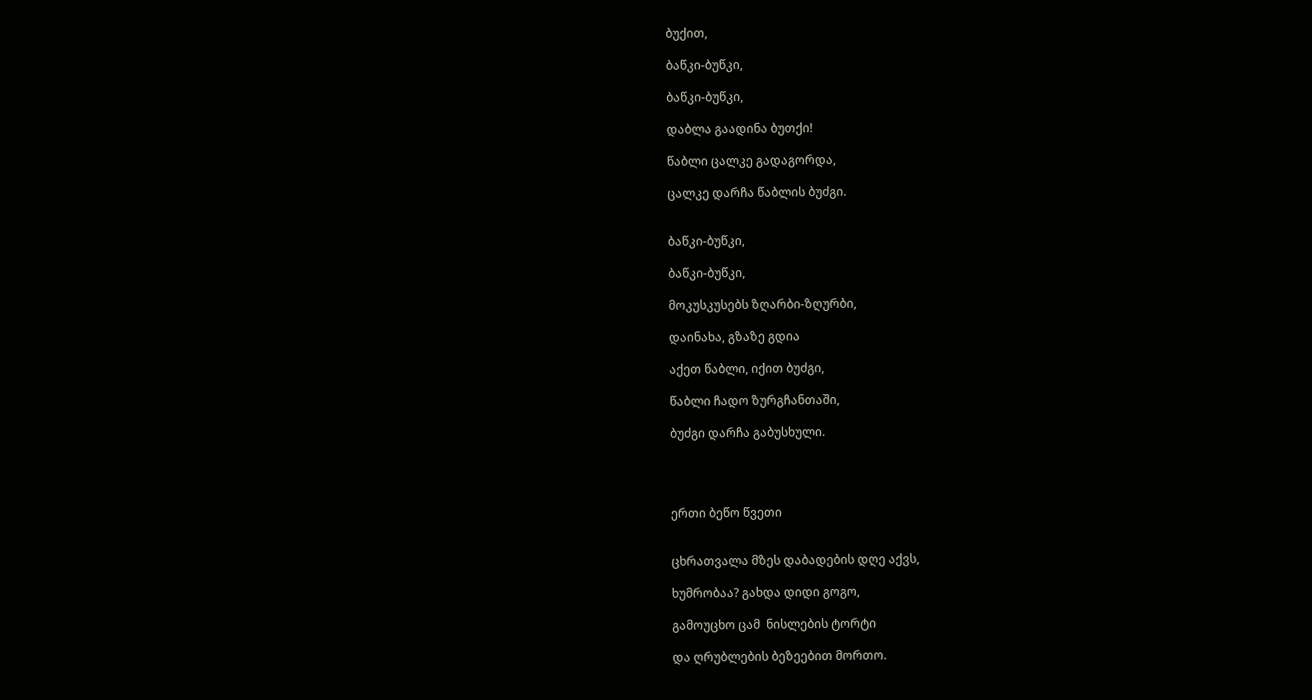ბუქით,

ბაწკი-ბუწკი,

ბაწკი-ბუწკი,

დაბლა გაადინა ბუთქი!

წაბლი ცალკე გადაგორდა,

ცალკე დარჩა წაბლის ბუძგი.


ბაწკი-ბუწკი,

ბაწკი-ბუწკი,

მოკუსკუსებს ზღარბი-ზღურბი,

დაინახა, გზაზე გდია

აქეთ წაბლი, იქით ბუძგი,

წაბლი ჩადო ზურგჩანთაში,

ბუძგი დარჩა გაბუსხული.




ერთი ბეწო წვეთი


ცხრათვალა მზეს დაბადების დღე აქვს,

ხუმრობაა? გახდა დიდი გოგო,

გამოუცხო ცამ  ნისლების ტორტი

და ღრუბლების ბეზეებით მორთო.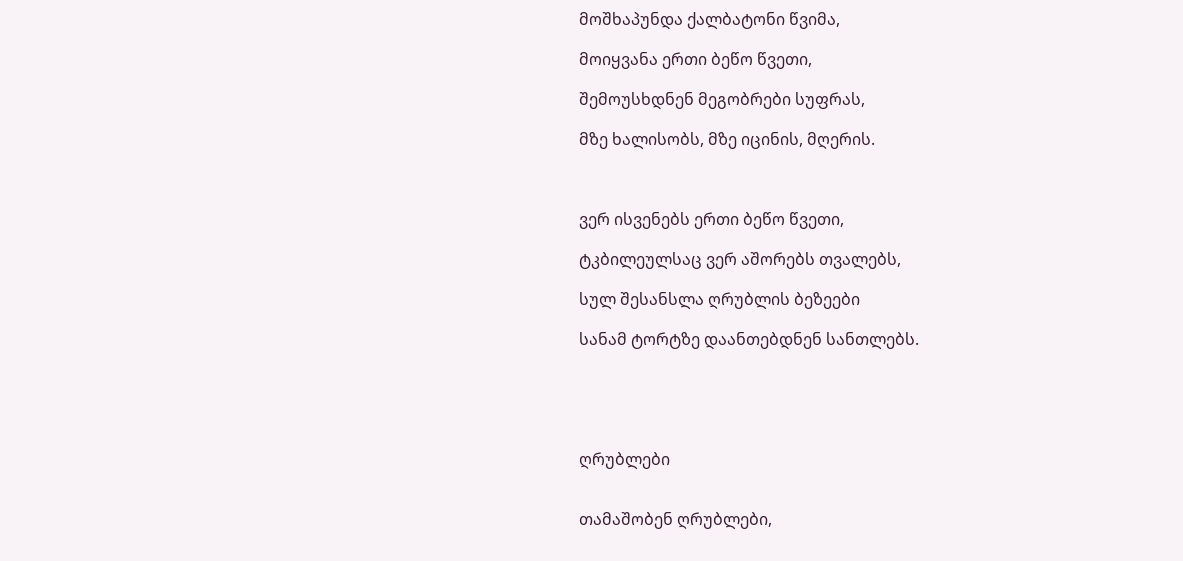მოშხაპუნდა ქალბატონი წვიმა,

მოიყვანა ერთი ბეწო წვეთი,

შემოუსხდნენ მეგობრები სუფრას,

მზე ხალისობს, მზე იცინის, მღერის.



ვერ ისვენებს ერთი ბეწო წვეთი,

ტკბილეულსაც ვერ აშორებს თვალებს,

სულ შესანსლა ღრუბლის ბეზეები

სანამ ტორტზე დაანთებდნენ სანთლებს.





ღრუბლები


თამაშობენ ღრუბლები,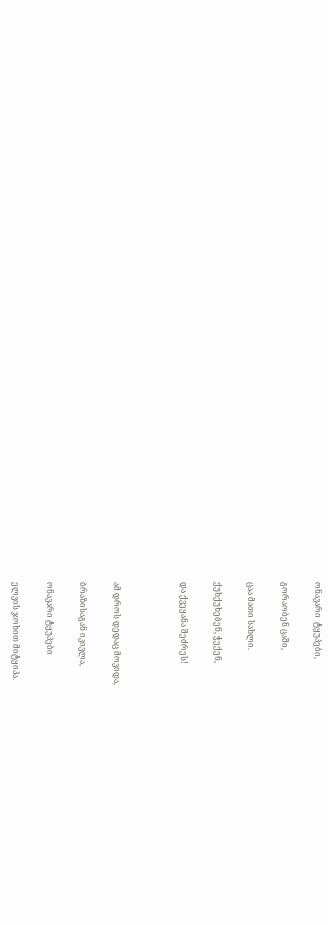ონავარი  ტყუპები,

გორაობენ ცაში,

ცაა მათი სახლი.

ქუხქუხებენ, ჭექენ,

და ქვეყანა შეძრეს!



ამ დროს დედაც მოვიდა,

ბრაზისაგან იკივლა,

ონავარი ტყუპები

ელვის ჯოხით მიტყიპა.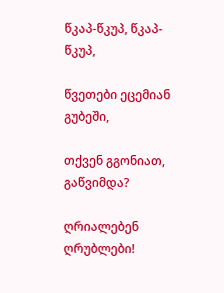წკაპ-წკუპ, წკაპ-წკუპ,

წვეთები ეცემიან გუბეში,

თქვენ გგონიათ, გაწვიმდა?

ღრიალებენ ღრუბლები!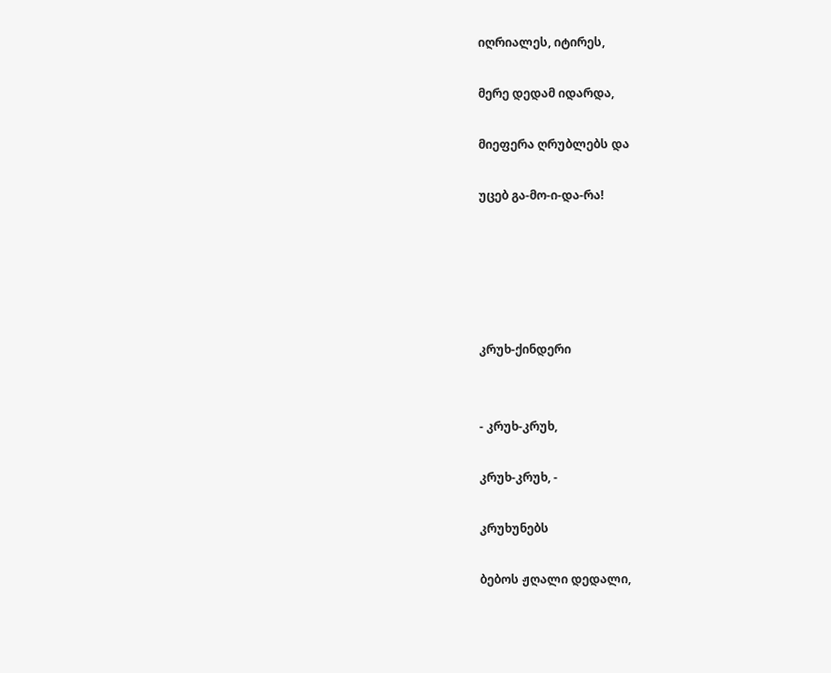იღრიალეს, იტირეს,

მერე დედამ იდარდა,

მიეფერა ღრუბლებს და

უცებ გა-მო-ი-და-რა!





კრუხ-ქინდერი


- კრუხ-კრუხ,

კრუხ-კრუხ, -

კრუხუნებს

ბებოს ჟღალი დედალი,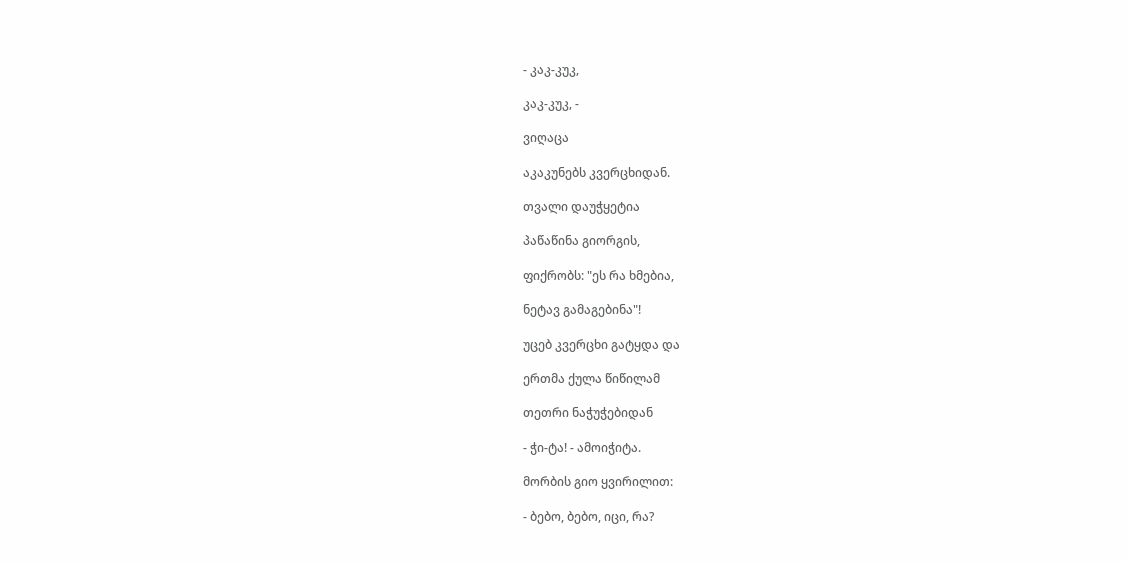- კაკ-კუკ,

კაკ-კუკ, -

ვიღაცა

აკაკუნებს კვერცხიდან.

თვალი დაუჭყეტია

პაწაწინა გიორგის,

ფიქრობს: "ეს რა ხმებია,

ნეტავ გამაგებინა"!

უცებ კვერცხი გატყდა და

ერთმა ქულა წიწილამ

თეთრი ნაჭუჭებიდან

- ჭი-ტა! - ამოიჭიტა.

მორბის გიო ყვირილით:

- ბებო, ბებო, იცი, რა?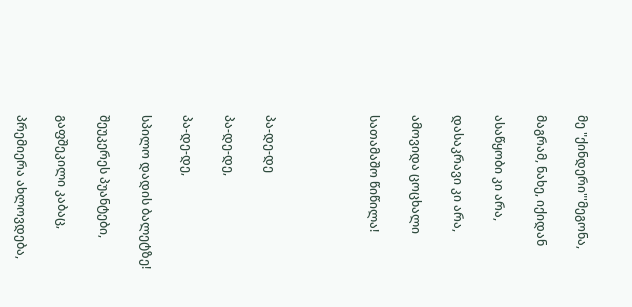მე "ქინდერი"'მეგონა,

მაგრამ, ნახე, იქიდან

ასაწყობი კი არა,

დასაკრავი კი არა,

ამოვიდა ცოცხალი

სათამაშო წიწილა!




პა-დე-დე

პა-დე-დე,

პა-დე-დე,

სპილო დადის ბალეტზე!

შეუკერეს პუანტები,

გაფშეკილი კაბაც,

პრემიერა ახლოვდება,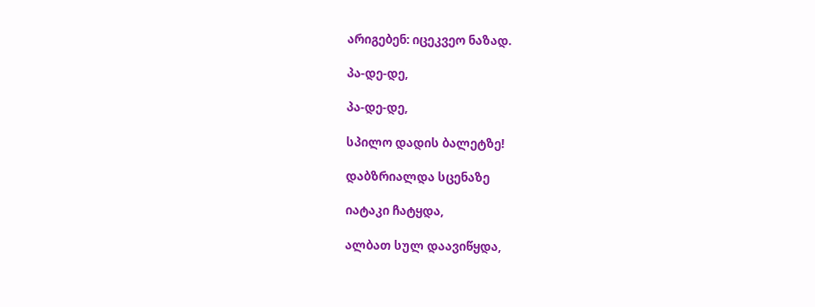არიგებენ: იცეკვეო ნაზად.

პა-დე-დე,

პა-დე-დე,

სპილო დადის ბალეტზე!

დაბზრიალდა სცენაზე

იატაკი ჩატყდა,

ალბათ სულ დაავიწყდა,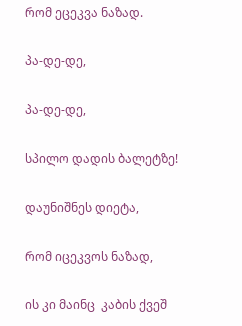რომ ეცეკვა ნაზად.

პა-დე-დე,

პა-დე-დე,

სპილო დადის ბალეტზე!

დაუნიშნეს დიეტა,

რომ იცეკვოს ნაზად,

ის კი მაინც  კაბის ქვეშ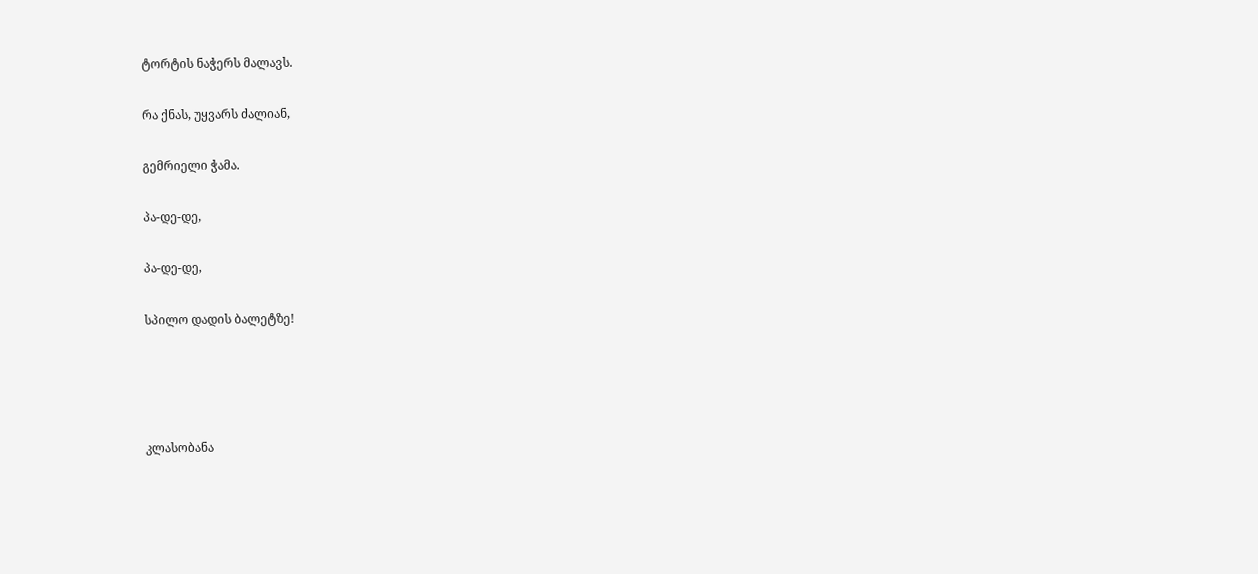ტორტის ნაჭერს მალავს.

რა ქნას, უყვარს ძალიან,

გემრიელი ჭამა.

პა-დე-დე,

პა-დე-დე,

სპილო დადის ბალეტზე!




კლასობანა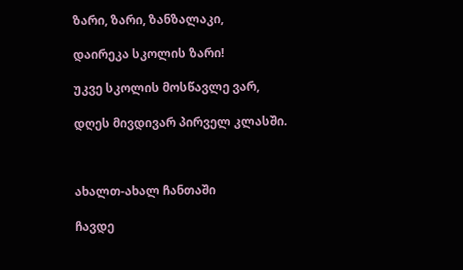ზარი, ზარი, ზანზალაკი,

დაირეკა სკოლის ზარი!

უკვე სკოლის მოსწავლე ვარ,

დღეს მივდივარ პირველ კლასში.



ახალთ-ახალ ჩანთაში

ჩავდე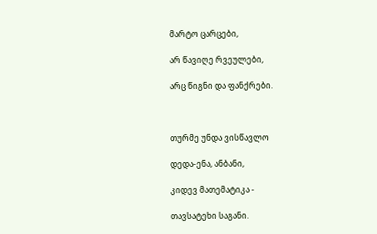მარტო ცარცები,

არ წავიღე რვეულები,

არც წიგნი და ფანქრები.



თურმე უნდა ვისწავლო

დედა-ენა, ანბანი,

კიდევ მათემატიკა -

თავსატეხი საგანი.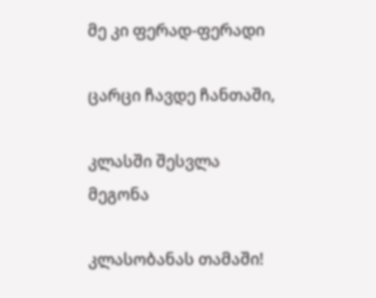მე კი ფერად-ფერადი

ცარცი ჩავდე ჩანთაში,

კლასში შესვლა მეგონა

კლასობანას თამაში!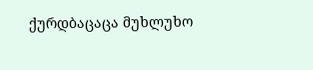ქურდბაცაცა მუხლუხო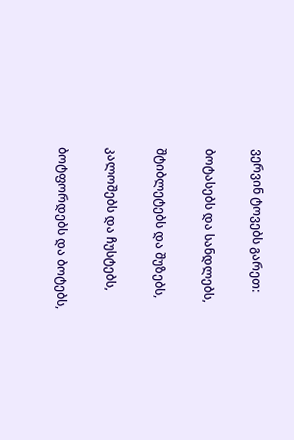ვერვინ ტოვებს გარეთ:

ბოტასებს და სანდლებს,

შტიბლეტებს და შუზებს,

კალოშებს და ჩუსტებს,

ბოტფორდებს და ბოტებს,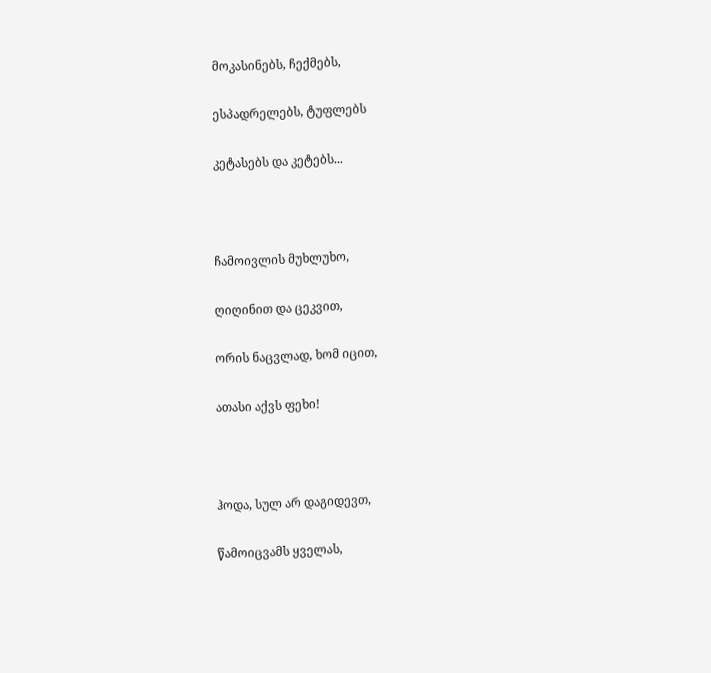მოკასინებს, ჩექმებს,

ესპადრელებს, ტუფლებს

კეტასებს და კეტებს...



ჩამოივლის მუხლუხო,

ღიღინით და ცეკვით,

ორის ნაცვლად, ხომ იცით,

ათასი აქვს ფეხი!



ჰოდა, სულ არ დაგიდევთ,

წამოიცვამს ყველას,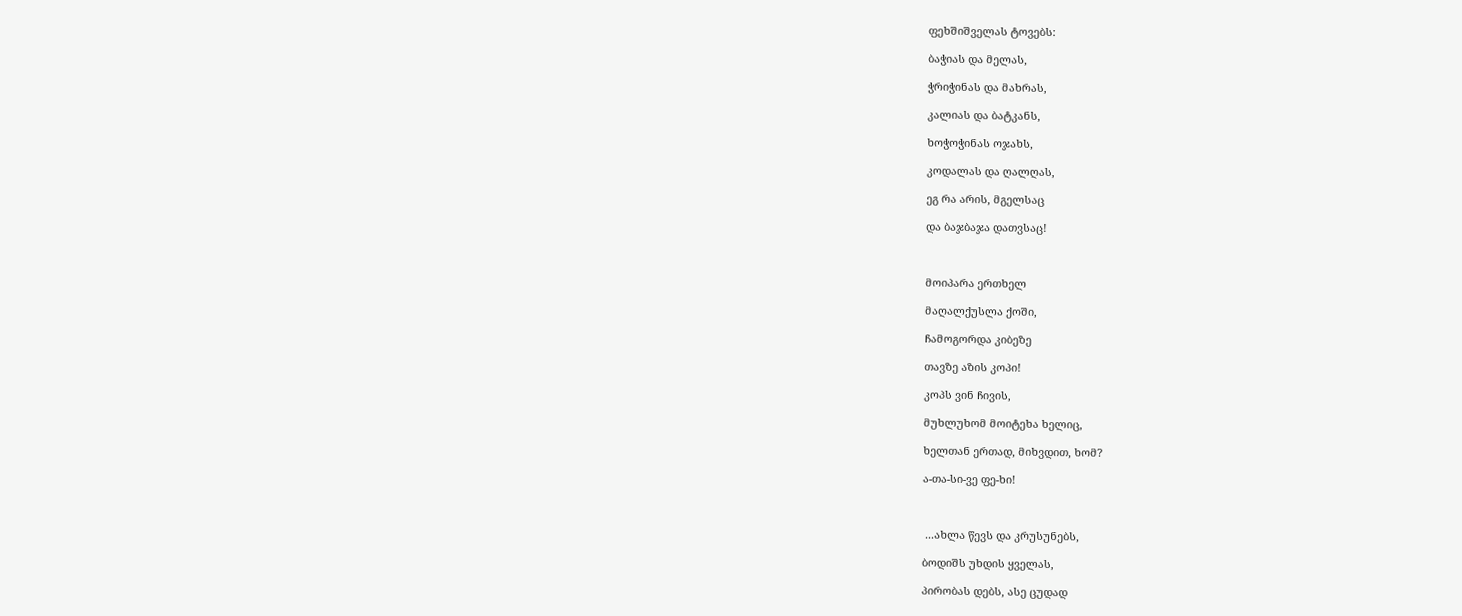ფეხშიშველას ტოვებს:

ბაჭიას და მელას,

ჭრიჭინას და მახრას,

კალიას და ბატკანს,

ხოჭოჭინას ოჯახს,

კოდალას და ღალღას,

ეგ რა არის, მგელსაც

და ბაჯბაჯა დათვსაც!



მოიპარა ერთხელ

მაღალქუსლა ქოში,

ჩამოგორდა კიბეზე

თავზე აზის კოპი!

კოპს ვინ ჩივის,

მუხლუხომ მოიტეხა ხელიც,

ხელთან ერთად, მიხვდით, ხომ?

ა-თა-სი-ვე ფე-ხი!



 ...ახლა წევს და კრუსუნებს,

ბოდიშს უხდის ყველას,

პირობას დებს, ასე ცუდად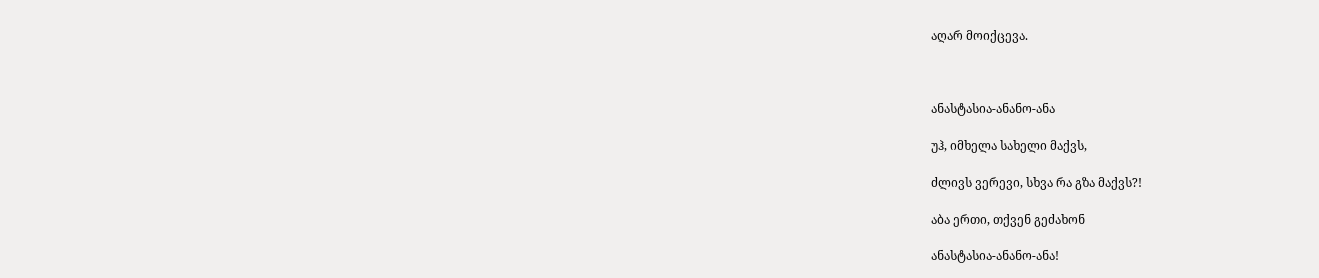აღარ მოიქცევა.



ანასტასია-ანანო-ანა

უჰ, იმხელა სახელი მაქვს,

ძლივს ვერევი, სხვა რა გზა მაქვს?!

აბა ერთი, თქვენ გეძახონ

ანასტასია-ანანო-ანა!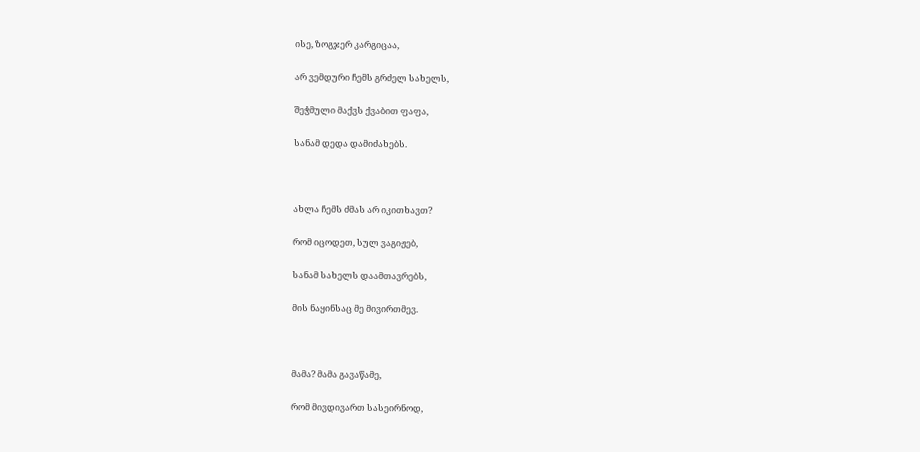ისე, ზოგჯერ კარგიცაა,

არ ვემდური ჩემს გრძელ სახელს,

შეჭმული მაქვს ქვაბით ფაფა,

სანამ დედა დამიძახებს.



ახლა ჩემს ძმას არ იკითხავთ?

რომ იცოდეთ, სულ ვაგიჟებ,

სანამ სახელს დაამთავრებს,

მის ნაყინსაც მე მივირთმევ.



მამა? მამა გავაწამე,

რომ მივდივართ სასეირნოდ,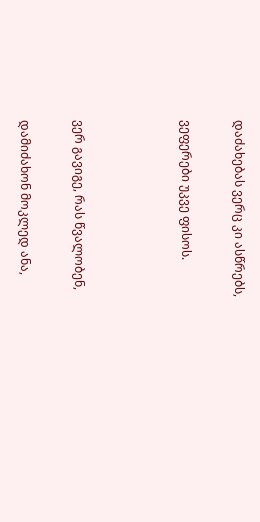დაძახებას ვერც კი ასწრებს,

ვეფერები უკვე ფისოს.



ვერ გავიგე, რას წვალობენ,

დამიძახონ მოკლედ ანა,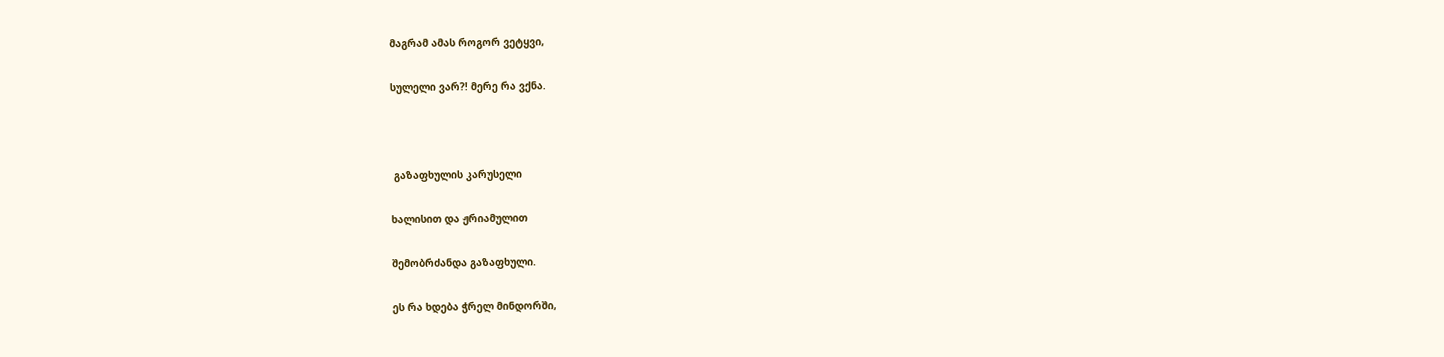მაგრამ ამას როგორ ვეტყვი,

სულელი ვარ?! მერე რა ვქნა.



 გაზაფხულის კარუსელი

ხალისით და ჟრიამულით

შემობრძანდა გაზაფხული.

ეს რა ხდება ჭრელ მინდორში,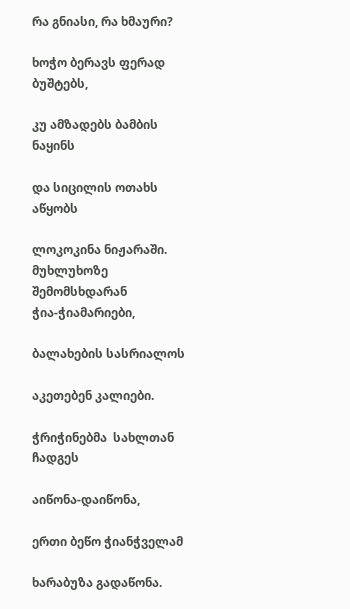რა გნიასი, რა ხმაური?

ხოჭო ბერავს ფერად ბუშტებს,

კუ ამზადებს ბამბის ნაყინს

და სიცილის ოთახს აწყობს

ლოკოკინა ნიჟარაში.
მუხლუხოზე შემომსხდარან
ჭია-ჭიამარიები,

ბალახების სასრიალოს

აკეთებენ კალიები.

ჭრიჭინებმა  სახლთან ჩადგეს

აიწონა-დაიწონა,

ერთი ბეწო ჭიანჭველამ

ხარაბუზა გადაწონა.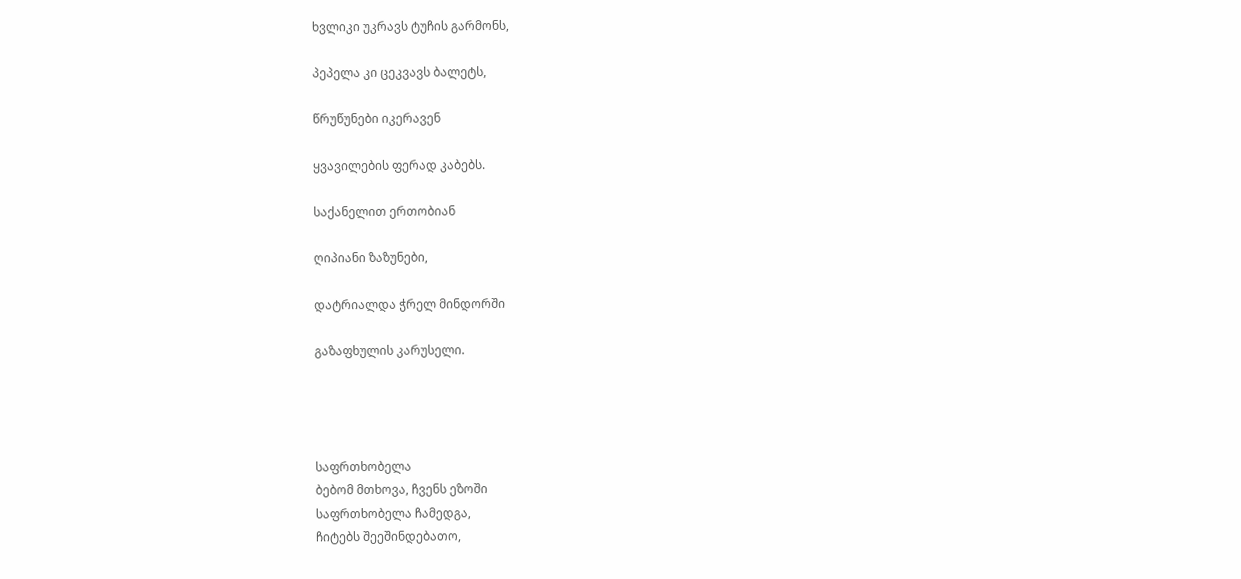ხვლიკი უკრავს ტუჩის გარმონს,

პეპელა კი ცეკვავს ბალეტს,

წრუწუნები იკერავენ

ყვავილების ფერად კაბებს.

საქანელით ერთობიან

ღიპიანი ზაზუნები,

დატრიალდა ჭრელ მინდორში

გაზაფხულის კარუსელი.




საფრთხობელა
ბებომ მთხოვა, ჩვენს ეზოში
საფრთხობელა ჩამედგა,
ჩიტებს შეეშინდებათო,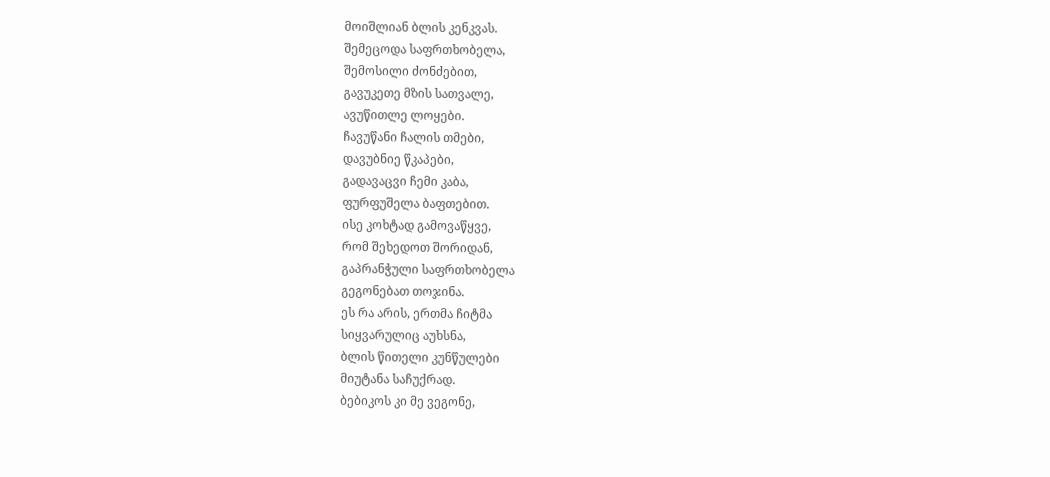მოიშლიან ბლის კენკვას.
შემეცოდა საფრთხობელა,
შემოსილი ძონძებით,
გავუკეთე მზის სათვალე,
ავუწითლე ლოყები.
ჩავუწანი ჩალის თმები,
დავუბნიე წკაპები,
გადავაცვი ჩემი კაბა,
ფურფუშელა ბაფთებით.
ისე კოხტად გამოვაწყვე,
რომ შეხედოთ შორიდან,
გაპრანჭული საფრთხობელა
გეგონებათ თოჯინა.
ეს რა არის, ერთმა ჩიტმა
სიყვარულიც აუხსნა,
ბლის წითელი კუნწულები
მიუტანა საჩუქრად.
ბებიკოს კი მე ვეგონე,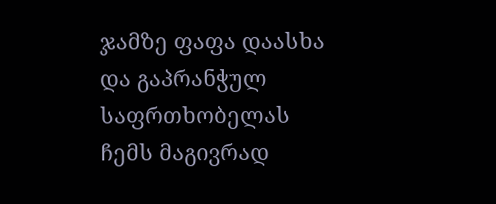ჯამზე ფაფა დაასხა
და გაპრანჭულ საფრთხობელას
ჩემს მაგივრად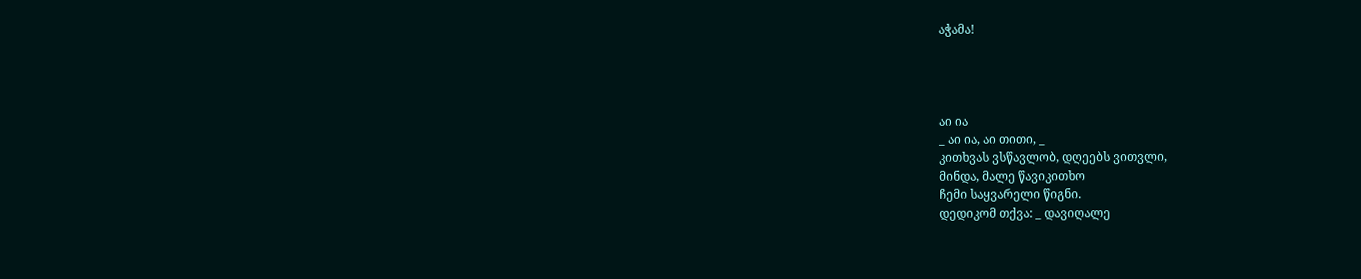აჭამა!




აი ია
_ აი ია, აი თითი, _
კითხვას ვსწავლობ, დღეებს ვითვლი,
მინდა, მალე წავიკითხო
ჩემი საყვარელი წიგნი.
დედიკომ თქვა: _ დავიღალე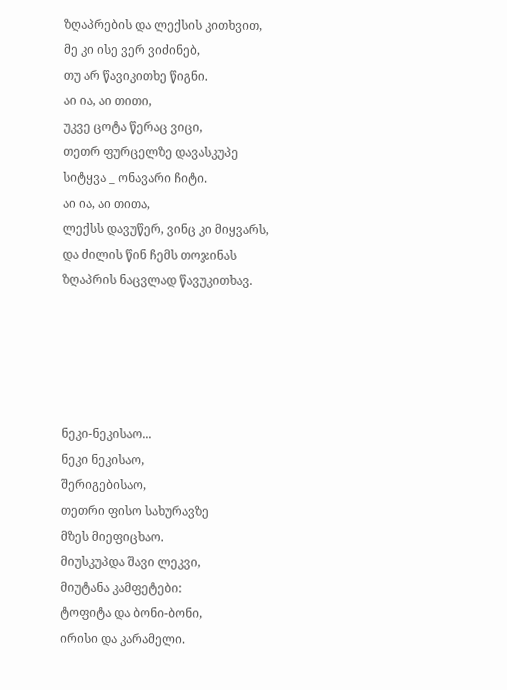ზღაპრების და ლექსის კითხვით,
მე კი ისე ვერ ვიძინებ,
თუ არ წავიკითხე წიგნი.
აი ია, აი თითი,
უკვე ცოტა წერაც ვიცი,
თეთრ ფურცელზე დავასკუპე
სიტყვა _ ონავარი ჩიტი.
აი ია, აი თითა,
ლექსს დავუწერ, ვინც კი მიყვარს,
და ძილის წინ ჩემს თოჯინას
ზღაპრის ნაცვლად წავუკითხავ.





ნეკი-ნეკისაო...
ნეკი ნეკისაო,
შერიგებისაო,
თეთრი ფისო სახურავზე
მზეს მიეფიცხაო.
მიუსკუპდა შავი ლეკვი,
მიუტანა კამფეტები:
ტოფიტა და ბონი-ბონი,
ირისი და კარამელი.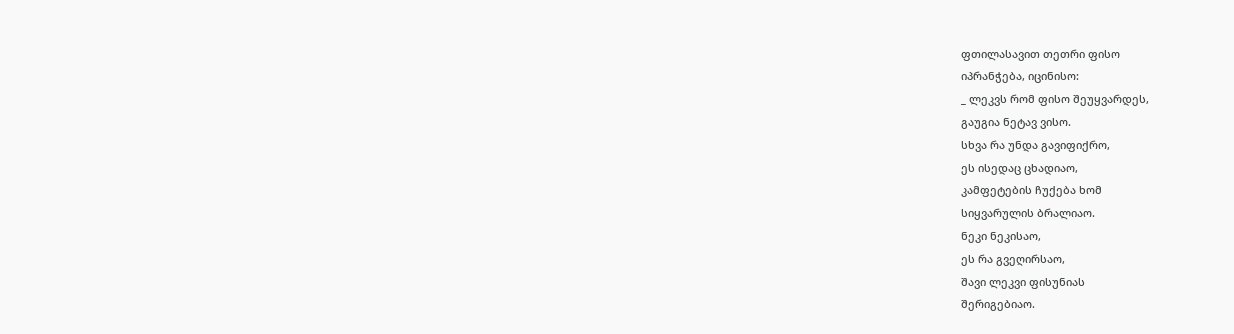ფთილასავით თეთრი ფისო
იპრანჭება, იცინისო:
_ ლეკვს რომ ფისო შეუყვარდეს,
გაუგია ნეტავ ვისო.
სხვა რა უნდა გავიფიქრო,
ეს ისედაც ცხადიაო,
კამფეტების ჩუქება ხომ
სიყვარულის ბრალიაო.
ნეკი ნეკისაო,
ეს რა გვეღირსაო,
შავი ლეკვი ფისუნიას
შერიგებიაო.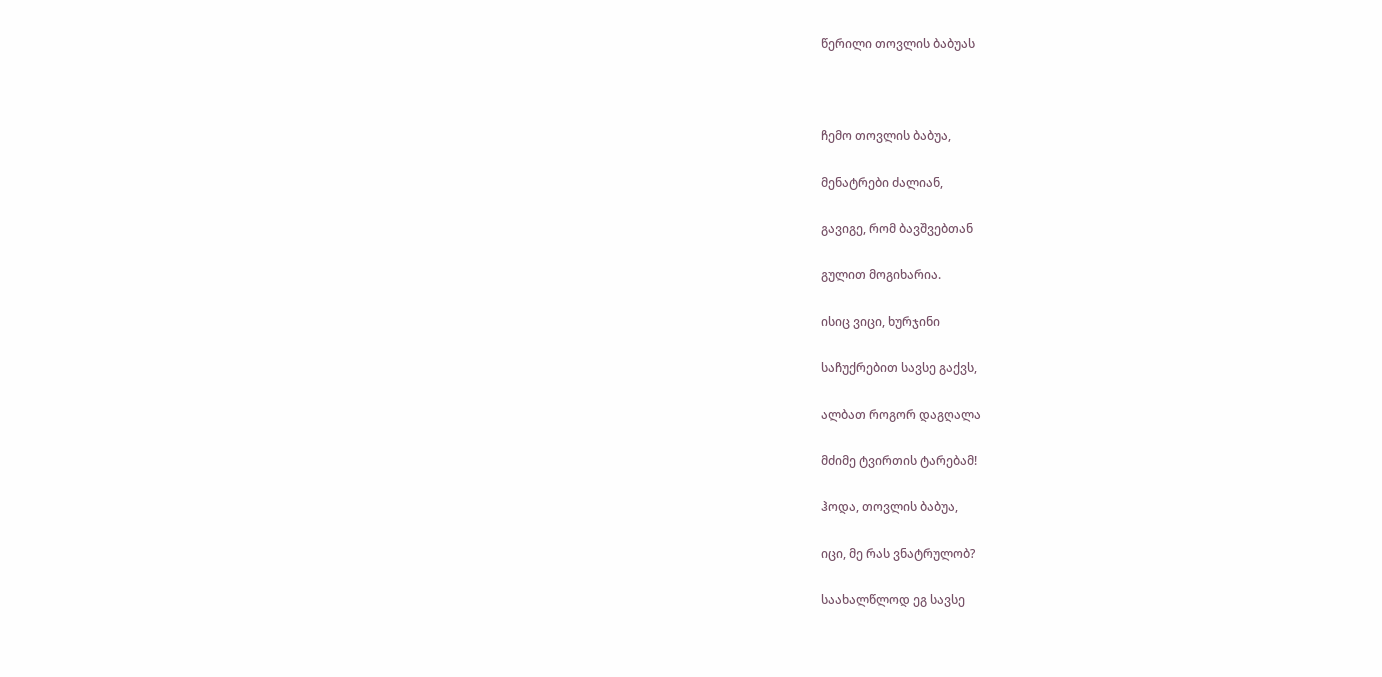წერილი თოვლის ბაბუას



ჩემო თოვლის ბაბუა,

მენატრები ძალიან,

გავიგე, რომ ბავშვებთან

გულით მოგიხარია.

ისიც ვიცი, ხურჯინი

საჩუქრებით სავსე გაქვს,

ალბათ როგორ დაგღალა

მძიმე ტვირთის ტარებამ!

ჰოდა, თოვლის ბაბუა,

იცი, მე რას ვნატრულობ?

საახალწლოდ ეგ სავსე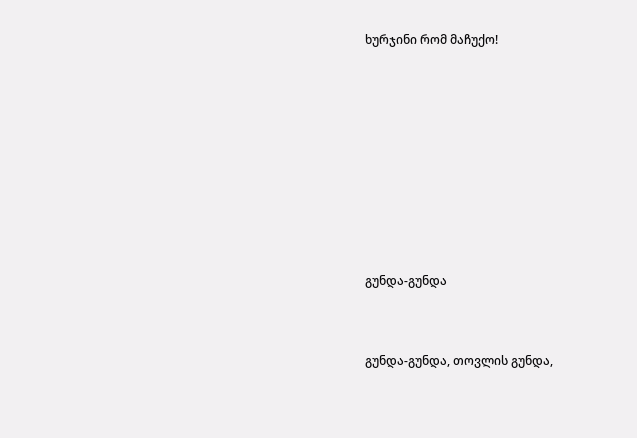ხურჯინი რომ მაჩუქო!








გუნდა-გუნდა


გუნდა-გუნდა, თოვლის გუნდა,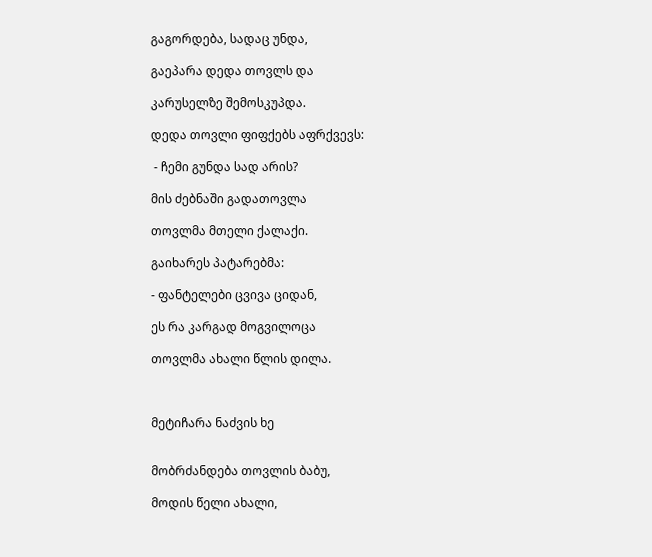გაგორდება, სადაც უნდა,

გაეპარა დედა თოვლს და

კარუსელზე შემოსკუპდა.

დედა თოვლი ფიფქებს აფრქვევს:

 - ჩემი გუნდა სად არის?

მის ძებნაში გადათოვლა

თოვლმა მთელი ქალაქი.

გაიხარეს პატარებმა:

- ფანტელები ცვივა ციდან,

ეს რა კარგად მოგვილოცა

თოვლმა ახალი წლის დილა.



მეტიჩარა ნაძვის ხე


მობრძანდება თოვლის ბაბუ,

მოდის წელი ახალი,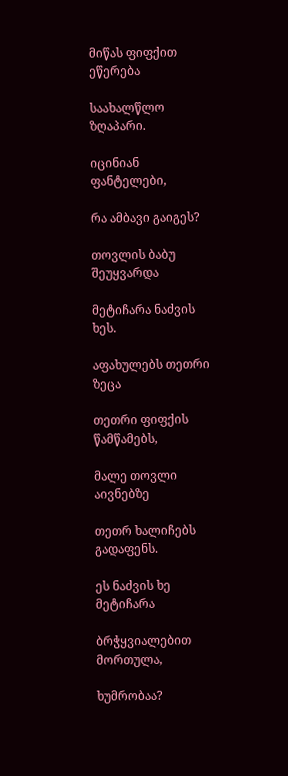მიწას ფიფქით ეწერება

საახალწლო ზღაპარი.

იცინიან ფანტელები,

რა ამბავი გაიგეს?

თოვლის ბაბუ შეუყვარდა

მეტიჩარა ნაძვის ხეს.

აფახულებს თეთრი ზეცა

თეთრი ფიფქის წამწამებს,

მალე თოვლი აივნებზე

თეთრ ხალიჩებს გადაფენს.

ეს ნაძვის ხე მეტიჩარა

ბრჭყვიალებით მორთულა,

ხუმრობაა?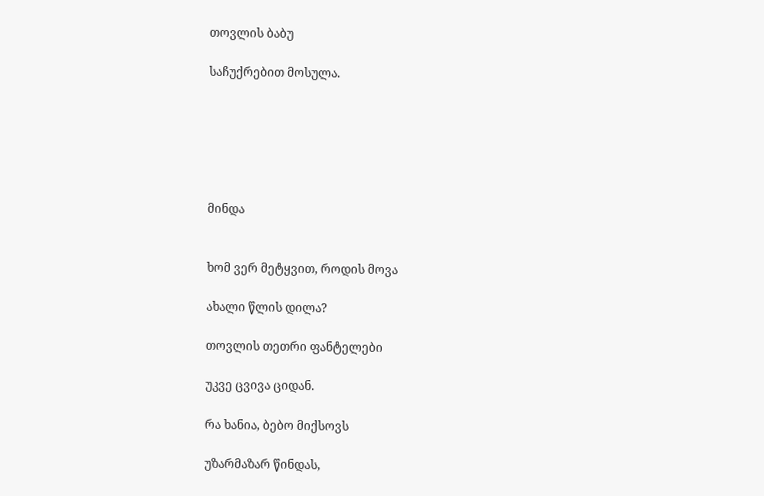თოვლის ბაბუ

საჩუქრებით მოსულა.






მინდა


ხომ ვერ მეტყვით, როდის მოვა

ახალი წლის დილა?

თოვლის თეთრი ფანტელები

უკვე ცვივა ციდან.

რა ხანია, ბებო მიქსოვს

უზარმაზარ წინდას,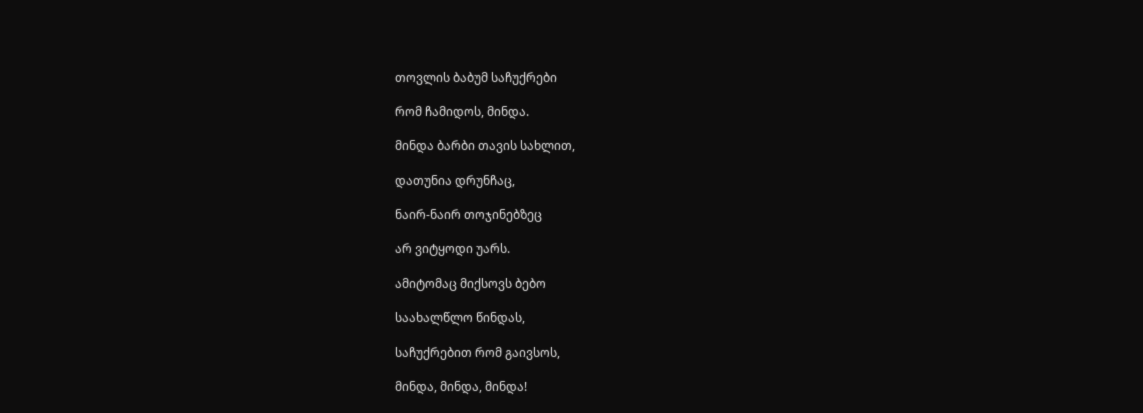თოვლის ბაბუმ საჩუქრები

რომ ჩამიდოს, მინდა.

მინდა ბარბი თავის სახლით,

დათუნია დრუნჩაც,

ნაირ-ნაირ თოჯინებზეც

არ ვიტყოდი უარს.

ამიტომაც მიქსოვს ბებო

საახალწლო წინდას,

საჩუქრებით რომ გაივსოს,

მინდა, მინდა, მინდა!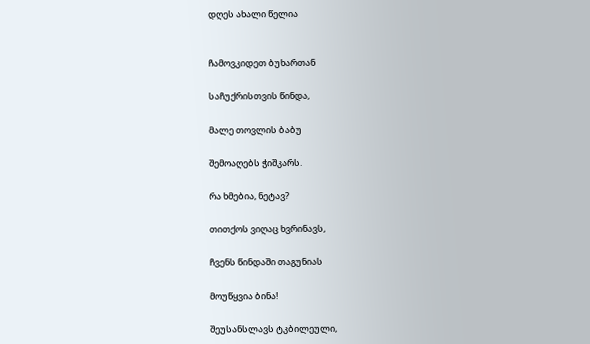დღეს ახალი წელია


ჩამოვკიდეთ ბუხართან

საჩუქრისთვის წინდა,

მალე თოვლის ბაბუ

შემოაღებს ჭიშკარს.

რა ხმებია, ნეტავ?

თითქოს ვიღაც ხვრინავს,

ჩვენს წინდაში თაგუნიას

მოუწყვია ბინა!

შეუსანსლავს ტკბილეული,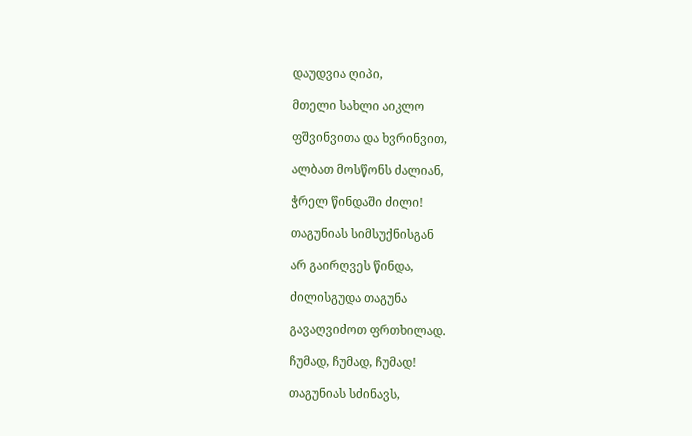დაუდვია ღიპი,

მთელი სახლი აიკლო

ფშვინვითა და ხვრინვით,

ალბათ მოსწონს ძალიან,

ჭრელ წინდაში ძილი!

თაგუნიას სიმსუქნისგან

არ გაირღვეს წინდა,

ძილისგუდა თაგუნა

გავაღვიძოთ ფრთხილად.

ჩუმად, ჩუმად, ჩუმად!

თაგუნიას სძინავს,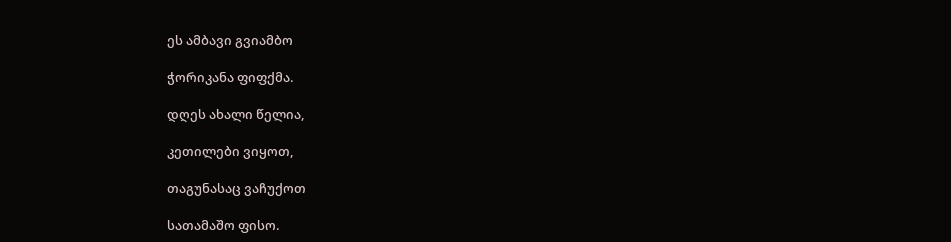ეს ამბავი გვიამბო

ჭორიკანა ფიფქმა.

დღეს ახალი წელია,

კეთილები ვიყოთ,

თაგუნასაც ვაჩუქოთ

სათამაშო ფისო.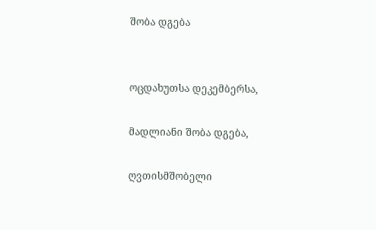შობა დგება


ოცდახუთსა დეკემბერსა,

მადლიანი შობა დგება,

ღვთისმშობელი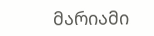მარიამი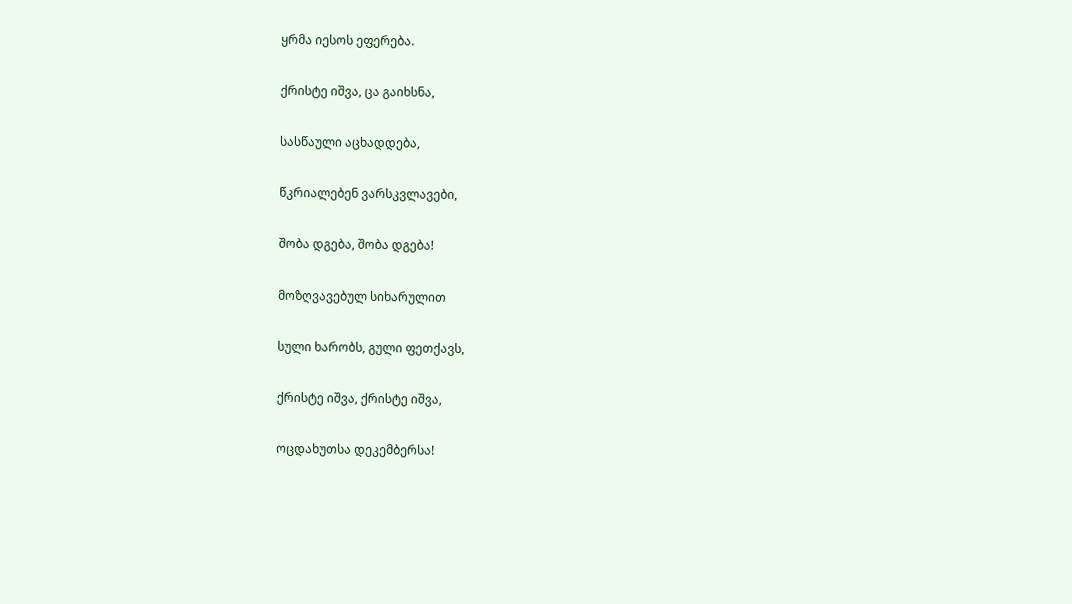ყრმა იესოს ეფერება.

ქრისტე იშვა, ცა გაიხსნა,

სასწაული აცხადდება,

წკრიალებენ ვარსკვლავები,

შობა დგება, შობა დგება!

მოზღვავებულ სიხარულით

სული ხარობს, გული ფეთქავს,

ქრისტე იშვა, ქრისტე იშვა,

ოცდახუთსა დეკემბერსა!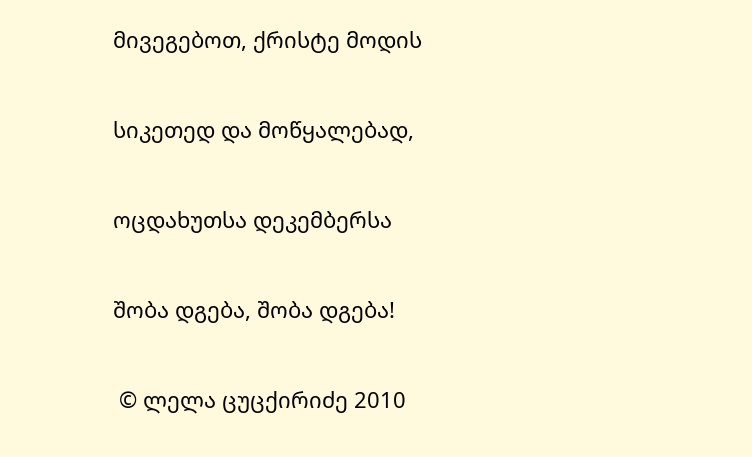მივეგებოთ, ქრისტე მოდის

სიკეთედ და მოწყალებად,

ოცდახუთსა დეკემბერსა

შობა დგება, შობა დგება!

 © ლელა ცუცქირიძე 2010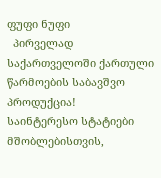ფუფი ნუფი
  პირველად საქართველოში ქართული წარმოების საბავშვო პროდუქცია!
საინტერესო სტატიები მშობლებისთვის,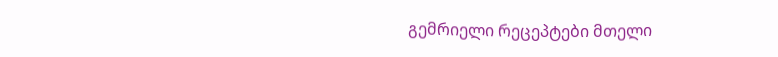გემრიელი რეცეპტები მთელი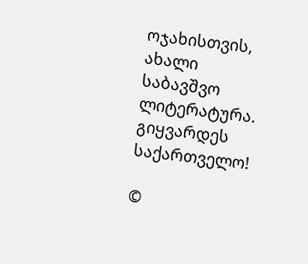ოჯახისთვის, ახალი საბავშვო ლიტერატურა.
გიყვარდეს საქართველო!

©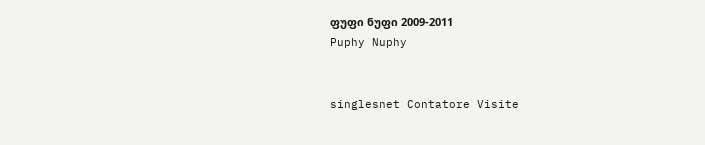ფუფი ნუფი 2009-2011
Puphy Nuphy


singlesnet Contatore Visite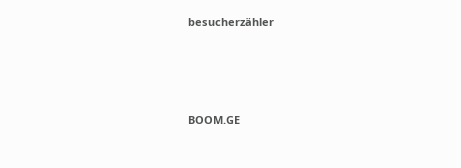besucherzähler




BOOM.GE